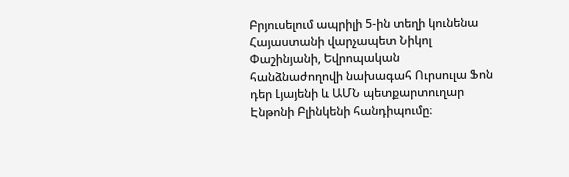Բրյուսելում ապրիլի 5-ին տեղի կունենա Հայաստանի վարչապետ Նիկոլ Փաշինյանի, Եվրոպական հանձնաժողովի նախագահ Ուրսուլա Ֆոն դեր Լյայենի և ԱՄՆ պետքարտուղար Էնթոնի Բլինկենի հանդիպումը։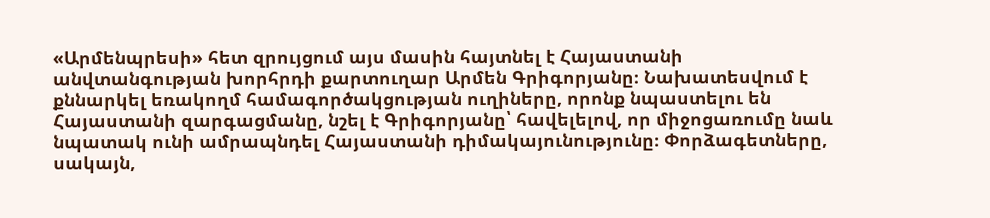«Արմենպրեսի» հետ զրույցում այս մասին հայտնել է Հայաստանի անվտանգության խորհրդի քարտուղար Արմեն Գրիգորյանը։ Նախատեսվում է քննարկել եռակողմ համագործակցության ուղիները, որոնք նպաստելու են Հայաստանի զարգացմանը, նշել է Գրիգորյանը՝ հավելելով, որ միջոցառումը նաև նպատակ ունի ամրապնդել Հայաստանի դիմակայունությունը։ Փորձագետները, սակայն,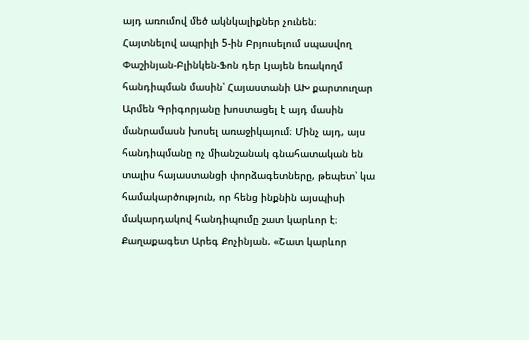այդ առումով մեծ ակնկալիքներ չունեն։
Հայտնելով ապրիլի 5-ին Բրյուսելում սպասվող Փաշինյան-Բլինկեն-Ֆոն դեր Լյայեն եռակողմ հանդիպման մասին՝ Հայաստանի ԱԽ քարտուղար Արմեն Գրիգորյանը խոստացել է այդ մասին մանրամասն խոսել առաջիկայում։ Մինչ այդ, այս հանդիպմանը ոչ միանշանակ գնահատական են տալիս հայաստանցի փորձագետները, թեպետ՝ կա համակարծություն, որ հենց ինքնին այսպիսի մակարդակով հանդիպումը շատ կարևոր է։
Քաղաքագետ Արեգ Քոչինյան. «Շատ կարևոր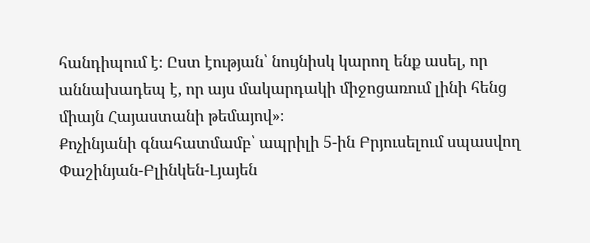հանդիպում է։ Ըստ էության՝ նույնիսկ կարող ենք ասել, որ աննախադեպ է, որ այս մակարդակի միջոցառում լինի հենց միայն Հայաստանի թեմայով»։
Քոչինյանի գնահատմամբ՝ ապրիլի 5-ին Բրյուսելում սպասվող Փաշինյան-Բլինկեն-Լյայեն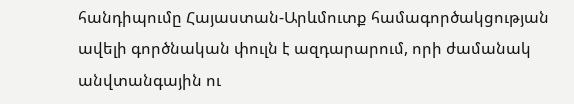հանդիպումը Հայաստան-Արևմուտք համագործակցության ավելի գործնական փուլն է ազդարարում, որի ժամանակ անվտանգային ու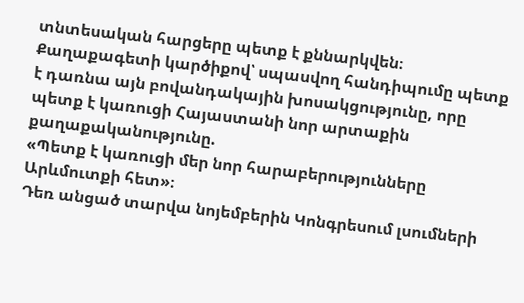տնտեսական հարցերը պետք է քննարկվեն։ Քաղաքագետի կարծիքով՝ սպասվող հանդիպումը պետք է դառնա այն բովանդակային խոսակցությունը, որը պետք է կառուցի Հայաստանի նոր արտաքին քաղաքականությունը.
«Պետք է կառուցի մեր նոր հարաբերությունները Արևմուտքի հետ»։
Դեռ անցած տարվա նոյեմբերին Կոնգրեսում լսումների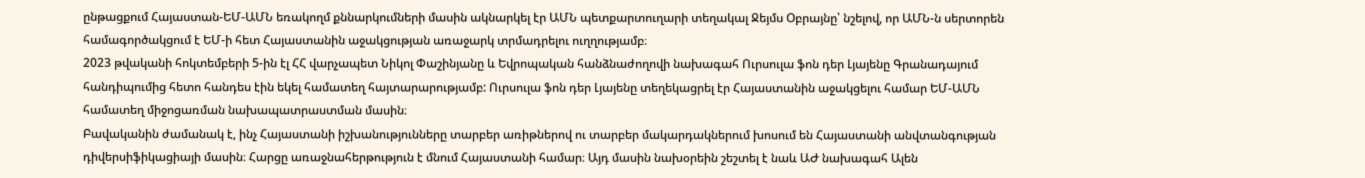ընթացքում Հայաստան-ԵՄ-ԱՄՆ եռակողմ քննարկումների մասին ակնարկել էր ԱՄՆ պետքարտուղարի տեղակալ Ջեյմս Օբրայնը՝ նշելով, որ ԱՄՆ-ն սերտորեն համագործակցում է ԵՄ-ի հետ Հայաստանին աջակցության առաջարկ տրմադրելու ուղղությամբ։
2023 թվականի հոկտեմբերի 5-ին էլ ՀՀ վարչապետ Նիկոլ Փաշինյանը և Եվրոպական հանձնաժողովի նախագահ Ուրսուլա ֆոն դեր Լյայենը Գրանադայում հանդիպումից հետո հանդես էին եկել համատեղ հայտարարությամբ: Ուրսուլա ֆոն դեր Լյայենը տեղեկացրել էր Հայաստանին աջակցելու համար ԵՄ-ԱՄՆ համատեղ միջոցառման նախապատրաստման մասին։
Բավականին ժամանակ է, ինչ Հայաստանի իշխանությունները տարբեր առիթներով ու տարբեր մակարդակներում խոսում են Հայաստանի անվտանգության դիվերսիֆիկացիայի մասին։ Հարցը առաջնահերթություն է մնում Հայաստանի համար։ Այդ մասին նախօրեին շեշտել է նաև ԱԺ նախագահ Ալեն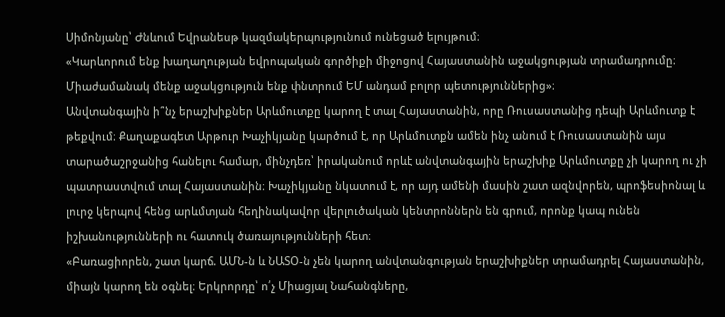Սիմոնյանը՝ Ժնևում Եվրանեսթ կազմակերպությունում ունեցած ելույթում։
«Կարևորում ենք խաղաղության եվրոպական գործիքի միջոցով Հայաստանին աջակցության տրամադրումը։ Միաժամանակ մենք աջակցություն ենք փնտրում ԵՄ անդամ բոլոր պետություններից»։
Անվտանգային ի՞նչ երաշխիքներ Արևմուտքը կարող է տալ Հայաստանին, որը Ռուսաստանից դեպի Արևմուտք է թեքվում։ Քաղաքագետ Արթուր Խաչիկյանը կարծում է, որ Արևմուտքն ամեն ինչ անում է Ռուսաստանին այս տարածաշրջանից հանելու համար, մինչդեռ՝ իրականում որևէ անվտանգային երաշխիք Արևմուտքը չի կարող ու չի պատրաստվում տալ Հայաստանին։ Խաչիկյանը նկատում է, որ այդ ամենի մասին շատ ազնվորեն, պրոֆեսիոնալ և լուրջ կերպով հենց արևմտյան հեղինակավոր վերլուծական կենտրոններն են գրում, որոնք կապ ունեն իշխանությունների ու հատուկ ծառայությունների հետ։
«Բառացիորեն, շատ կարճ. ԱՄՆ-ն և ՆԱՏՕ-ն չեն կարող անվտանգության երաշխիքներ տրամադրել Հայաստանին, միայն կարող են օգնել։ Երկրորդը՝ ո՛չ Միացյալ Նահանգները,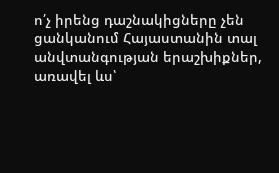ո՛չ իրենց դաշնակիցները չեն ցանկանում Հայաստանին տալ անվտանգության երաշխիքներ, առավել ևս՝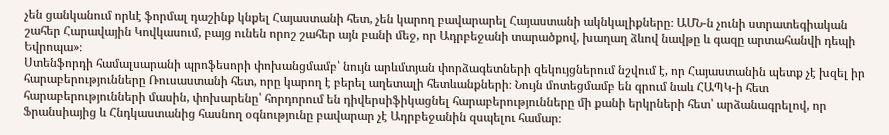չեն ցանկանում որևէ ֆորմալ դաշինք կնքել Հայաստանի հետ, չեն կարող բավարարել Հայաստանի ակնկալիքները։ ԱՄՆ-ն չունի ստրատեգիական շահեր Հարավային Կովկասում, բայց ունեն որոշ շահեր այն բանի մեջ, որ Ադրբեջանի տարածքով, խաղաղ ձևով նավթը և գազը արտահանվի դեպի Եվրոպա»։
Ստենֆորդի համալսարանի պրոֆեսորի փոխանցմամբ՝ նույն արևմտյան փորձագետների զեկույցներում նշվում է, որ Հայաստանին պետք չէ խզել իր հարաբերությունները Ռուսաստանի հետ, որը կարող է բերել աղետալի հետևանքների։ Նույն մոտեցմամբ են գրում նաև ՀԱՊԿ-ի հետ հարաբերությունների մասին, փոխարենը՝ հորդորում են դիվերսիֆիկացնել հարաբերությունները մի քանի երկրների հետ՝ արձանագրելով, որ Ֆրանսիայից և Հնդկաստանից հասնող օգնությունը բավարար չէ Ադրբեջանին զսպելու համար։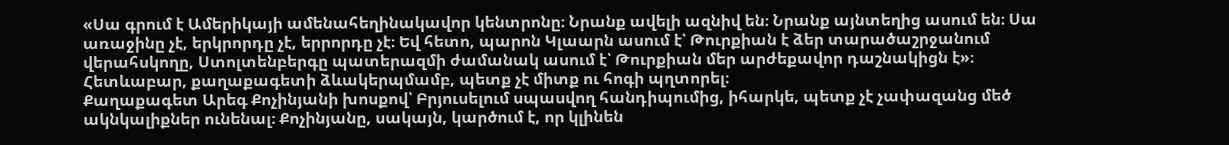«Սա գրում է Ամերիկայի ամենահեղինակավոր կենտրոնը։ Նրանք ավելի ազնիվ են։ Նրանք այնտեղից ասում են։ Սա առաջինը չէ, երկրորդը չէ, երրորդը չէ։ Եվ հետո, պարոն Կլաարն ասում է՝ Թուրքիան է ձեր տարածաշրջանում վերահսկողը, Ստոլտենբերգը պատերազմի ժամանակ ասում է՝ Թուրքիան մեր արժեքավոր դաշնակիցն է»։
Հետևաբար, քաղաքագետի ձևակերպմամբ, պետք չէ միտք ու հոգի պղտորել։
Քաղաքագետ Արեգ Քոչինյանի խոսքով՝ Բրյուսելում սպասվող հանդիպումից, իհարկե, պետք չէ չափազանց մեծ ակնկալիքներ ունենալ։ Քոչինյանը, սակայն, կարծում է, որ կլինեն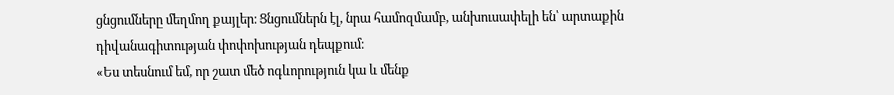ցնցումները մեղմող քայլեր։ Ցնցումներն էլ, նրա համոզմամբ, անխուսափելի են՝ արտաքին դիվանագիտության փոփոխության դեպքում։
«Ես տեսնում եմ, որ շատ մեծ ոգևորություն կա և մենք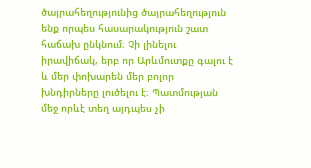ծայրահեղությունից ծայրահեղություն ենք որպես հասարակություն շատ հաճախ ընկնում։ Չի լինելու իրավիճակ, երբ որ Արևմուտքը գալու է և մեր փոխարեն մեր բոլոր խնդիրները լուծելու է։ Պատմության մեջ որևէ տեղ այդպես չի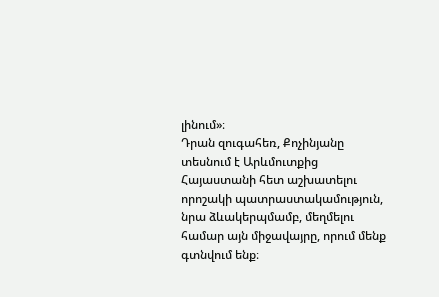լինում»։
Դրան զուգահեռ, Քոչինյանը տեսնում է Արևմուտքից Հայաստանի հետ աշխատելու որոշակի պատրաստակամություն, նրա ձևակերպմամբ, մեղմելու համար այն միջավայրը, որում մենք գտնվում ենք։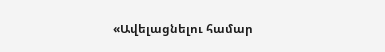«Ավելացնելու համար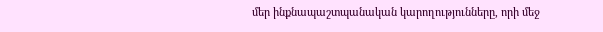մեր ինքնապաշտպանական կարողությունները, որի մեջ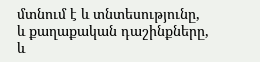մտնում է և տնտեսությունը, և քաղաքական դաշինքները, և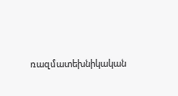ռազմատեխնիկական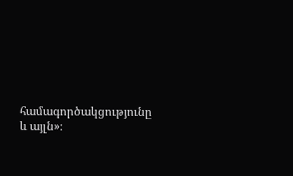համագործակցությունը և այլն»։